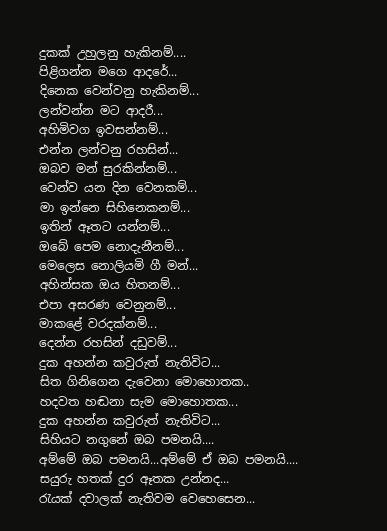දුකක් උහුලනු හැකිනම්....
පිළිගන්න මගෙ ආදරේ...
දිනෙක වෙන්වනු හැකිනම්...
ලන්වන්න මට ආදරී...
අහිමිවග ඉවසන්නම්...
එන්න ලන්වනු රහසින්...
ඔබව මන් සුරකින්නම්...
වෙන්ව යන දින වෙනකම්...
මා ඉන්නෙ සිහිනෙකනම්...
ඉතින් ඈතට යන්නම්...
ඔබේ පෙම නොදැනීනම්...
මෙලෙස නොලියමි ගී මන්...
අහින්සක ඔය හිතනම්...
එපා අසරණ වෙනුනම්...
මාකළේ වරදක්නම්...
දෙන්න රහසින් දඩුවම්...
දුක අහන්න කවුරුත් නැතිවිට...
සිත ගිනිගෙන දැවෙනා මොහොතක..
හදවත හඬනා සැම මොහොතක...
දුක අහන්න කවුරුත් නැතිවිට...
සිහියට නගුනේ ඔබ පමනයි....
අම්මේ ඔබ පමනයි...අම්මේ ඒ ඔබ පමනයි....
සයුරු හතක් දුර ඈතක උන්නද...
රැයක් දවාලක් නැතිවම වෙහෙසෙන...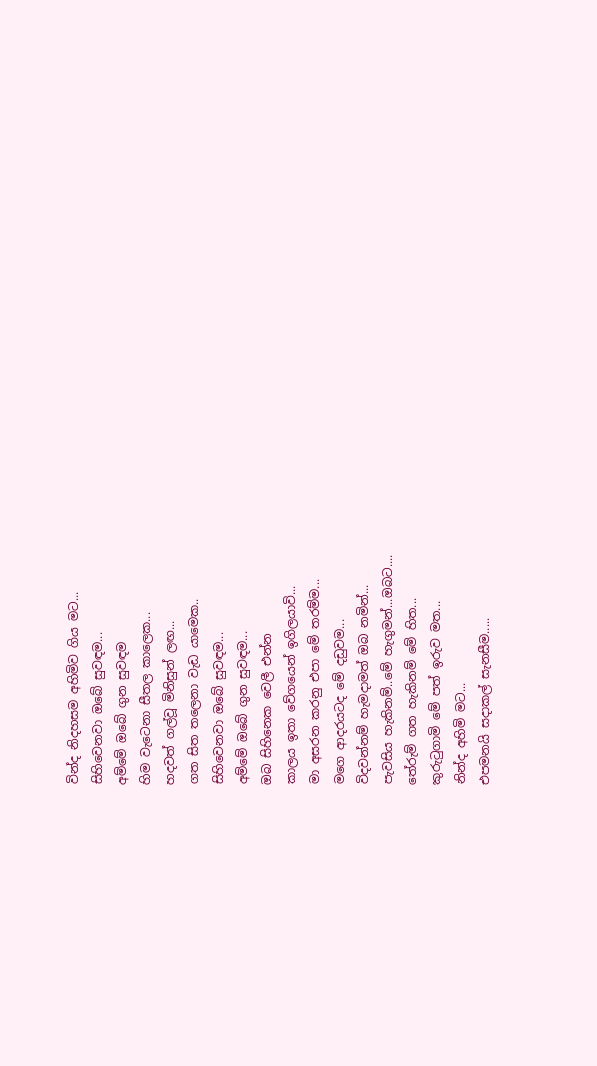වින්ද නිදහසම අහිමිව ගිය මට...
සිහිවෙනවා ඔබේ සුවඳම...
අම්මේ ඔබේ ගුන සුවඳම
හිම වැටෙනා සීතල කාලෙක...
හදවත් ගල්වූ මිනිසුන් ලඟ...
ගත සිත තලෙනා වැඩ යාමෙක..
සිහිවෙනවා ඔබේ සුවඳම...
අම්මේ ඔබේ ගුන සුවඳම...
ඔබ සිහිනෙක වෙලී එන්න
කාලය ඉතා වේගයෙන් ඉගිලයාවි...
මා අසරන කරනු එපා මේ තරම්ම...
මගෙ ආදරයටද මේ දඩුවම...
විදවන්නම් හැමදාමත් ඔබ නමින්...
පැවසිය හැකිනම්..මේ හැගුමන්...ඔබට....
තේරුම් ගත හැකිනම් මේ හිත...
කුරුටුගාමි මේ පත් ඉරුව මත...
නින්ද අහිමි මට...
එපමනයි සදාකල් සැනසීම.....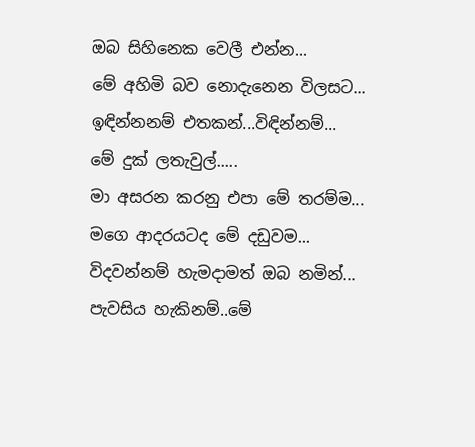ඔබ සිහිනෙක වෙලී එන්න...
මේ අහිමි බව නොදැනෙන විලසට...
ඉඳින්නනම් එතකන්...විඳින්නම්...
මේ දුක් ලතැවුල්.....
මා අසරන කරනු එපා මේ තරම්ම...
මගෙ ආදරයටද මේ දඩුවම...
විදවන්නම් හැමදාමත් ඔබ නමින්...
පැවසිය හැකිනම්..මේ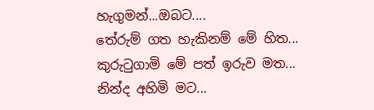හැගුමන්...ඔබට....
තේරුම් ගත හැකිනම් මේ හිත...
කුරුටුගාමි මේ පත් ඉරුව මත...
නින්ද අහිමි මට...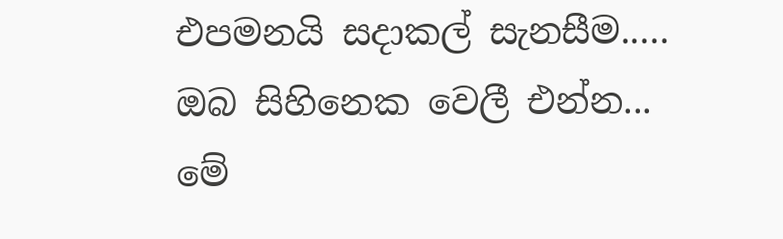එපමනයි සදාකල් සැනසීම.....
ඔබ සිහිනෙක වෙලී එන්න...
මේ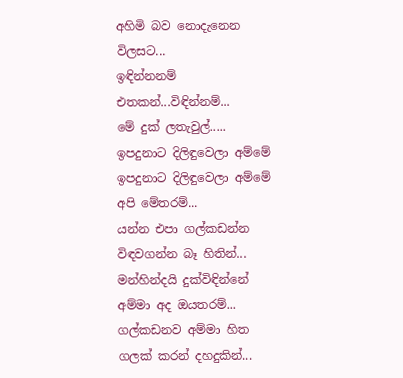අහිමි බව නොදැනෙන විලසට...
ඉඳින්නනම් එතකන්...විඳින්නම්...
මේ දුක් ලතැවුල්.....
ඉපදුනාට දිලිඳුවෙලා අම්මේ
ඉපදුනාට දිලිඳුවෙලා අම්මේ අපි මේතරම්...
යන්න එපා ගල්කඩන්න විඳවගන්න බෑ හිතින්...
මන්හින්දයි දුක්විඳින්නේ අම්මා අද ඔයතරම්...
ගල්කඩනව අම්මා හිත ගලක් කරන් දහදුකින්...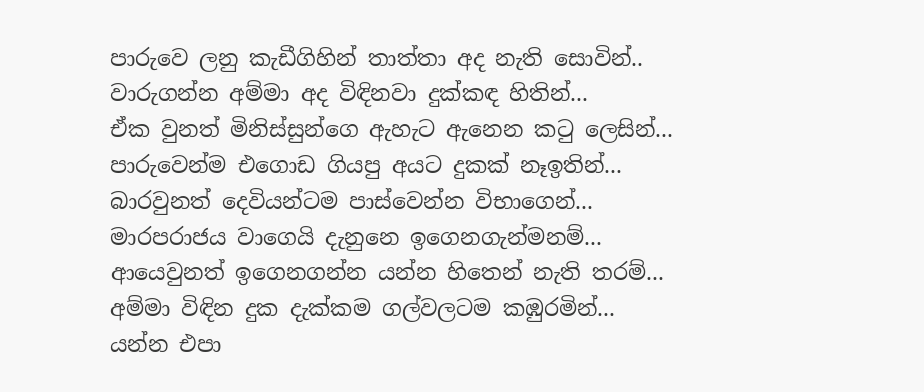පාරුවෙ ලනු කැඩීගිහින් තාත්තා අද නැති සොවින්..
වාරුගන්න අම්මා අද විඳිනවා දුක්කඳ හිතින්...
ඒක වුනත් මිනිස්සුන්ගෙ ඇහැට ඇනෙන කටු ලෙසින්...
පාරුවෙන්ම එගොඩ ගියපු අයට දුකක් නෑඉතින්...
බාරවුනත් දෙවියන්ටම පාස්වෙන්න විභාගෙන්...
මාරපරාජය වාගෙයි දැනුනෙ ඉගෙනගැන්මනම්...
ආයෙවුනත් ඉගෙනගන්න යන්න හිතෙන් නැති තරම්...
අම්මා විඳින දුක දැක්කම ගල්වලටම කඹුරමින්...
යන්න එපා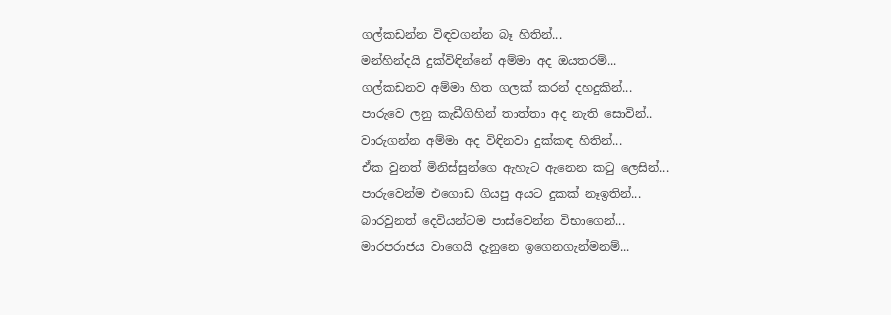ගල්කඩන්න විඳවගන්න බෑ හිතින්...
මන්හින්දයි දුක්විඳින්නේ අම්මා අද ඔයතරම්...
ගල්කඩනව අම්මා හිත ගලක් කරන් දහදුකින්...
පාරුවෙ ලනු කැඩීගිහින් තාත්තා අද නැති සොවින්..
වාරුගන්න අම්මා අද විඳිනවා දුක්කඳ හිතින්...
ඒක වුනත් මිනිස්සුන්ගෙ ඇහැට ඇනෙන කටු ලෙසින්...
පාරුවෙන්ම එගොඩ ගියපු අයට දුකක් නෑඉතින්...
බාරවුනත් දෙවියන්ටම පාස්වෙන්න විභාගෙන්...
මාරපරාජය වාගෙයි දැනුනෙ ඉගෙනගැන්මනම්...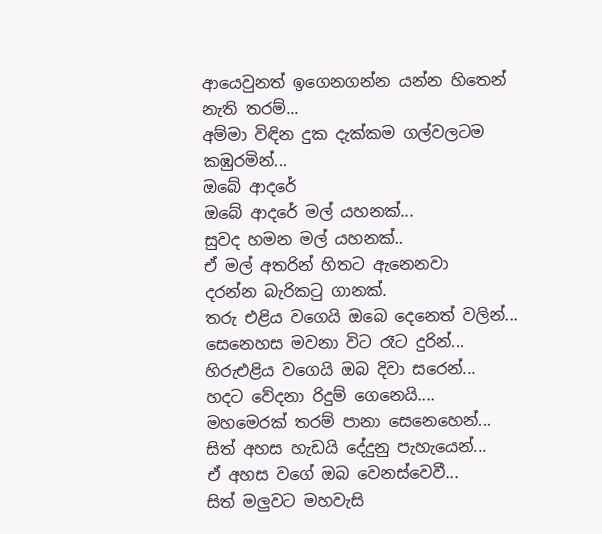ආයෙවුනත් ඉගෙනගන්න යන්න හිතෙන් නැති තරම්...
අම්මා විඳින දුක දැක්කම ගල්වලටම කඹුරමින්...
ඔබේ ආදරේ
ඔබේ ආදරේ මල් යහනක්...
සුවද හමන මල් යහනක්..
ඒ මල් අතරින් හිතට ඇනෙනවා
දරන්න බැරිකටු ගානක්.
තරු එළිය වගෙයි ඔබෙ දෙනෙත් වලින්...
සෙනෙහස මවනා විට රෑට දුරින්...
හිරුඑළිය වගෙයි ඔබ දිවා සරෙන්...
හදට වේදනා රිදුම් ගෙනෙයි....
මහමෙරක් තරම් පානා සෙනෙහෙන්...
සිත් අහස හැඩයි දේදුනු පැහැයෙන්...
ඒ අහස වගේ ඔබ වෙනස්වෙවී...
සිත් මලුවට මහවැසි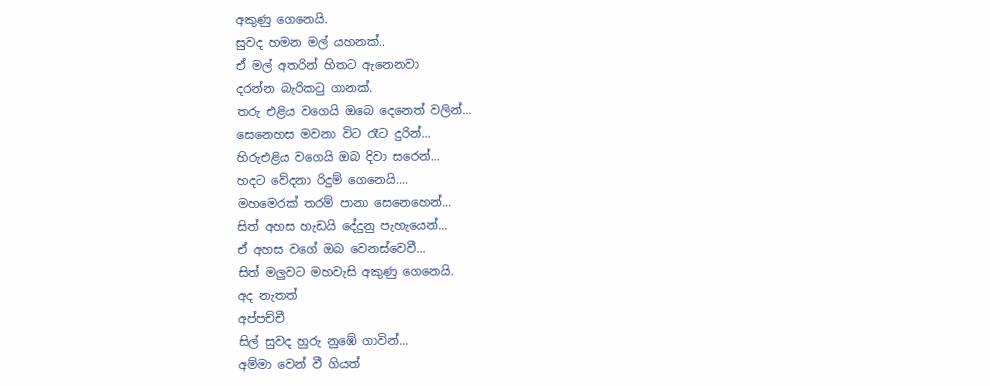අකුණු ගෙනෙයි.
සුවද හමන මල් යහනක්..
ඒ මල් අතරින් හිතට ඇනෙනවා
දරන්න බැරිකටු ගානක්.
තරු එළිය වගෙයි ඔබෙ දෙනෙත් වලින්...
සෙනෙහස මවනා විට රෑට දුරින්...
හිරුඑළිය වගෙයි ඔබ දිවා සරෙන්...
හදට වේදනා රිදුම් ගෙනෙයි....
මහමෙරක් තරම් පානා සෙනෙහෙන්...
සිත් අහස හැඩයි දේදුනු පැහැයෙන්...
ඒ අහස වගේ ඔබ වෙනස්වෙවී...
සිත් මලුවට මහවැසි අකුණු ගෙනෙයි.
අද නැතත්
අප්පච්චී
සිල් සුවද හුරු නුඹේ ගාවින්...
අම්මා වෙන් වී ගියත්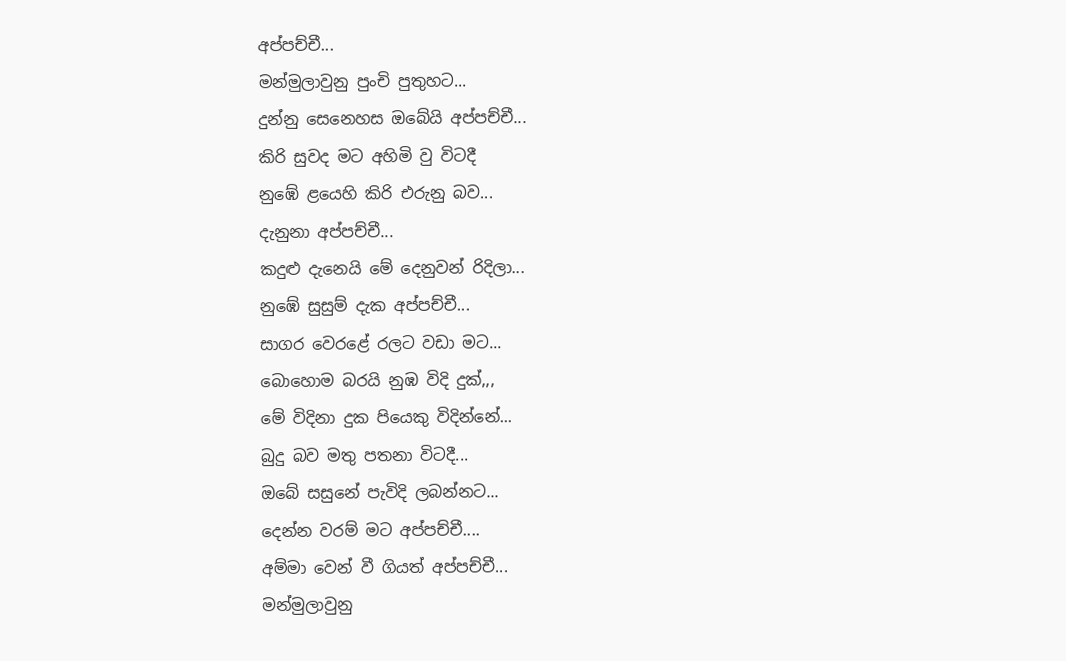අප්පච්චී...
මන්මුලාවුනු පුංචි පුතුහට...
දුන්නු සෙනෙහස ඔබේයි අප්පච්චී...
කිරි සුවද මට අහිමි වු විටදී
නුඹේ ළයෙහි කිරි එරුනු බව...
දැනුනා අප්පච්චී...
කදුළු දැනෙයි මේ දෙනුවන් රිදිලා...
නුඹේ සුසුම් දැක අප්පච්චී...
සාගර වෙරළේ රලට වඩා මට...
බොහොම බරයි නුඹ විදි දුක්,,,
මේ විදිනා දුක පියෙකු විදින්නේ...
බුදු බව මතු පතනා විටදී...
ඔබේ සසුනේ පැවිදි ලබන්නට...
දෙන්න වරම් මට අප්පච්චී....
අම්මා වෙන් වී ගියත් අප්පච්චී...
මන්මුලාවුනු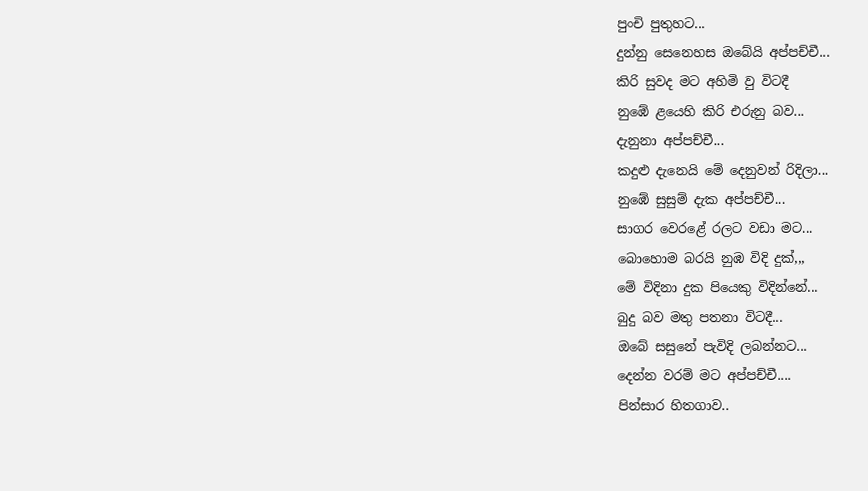පුංචි පුතුහට...
දුන්නු සෙනෙහස ඔබේයි අප්පච්චී...
කිරි සුවද මට අහිමි වු විටදී
නුඹේ ළයෙහි කිරි එරුනු බව...
දැනුනා අප්පච්චී...
කදුළු දැනෙයි මේ දෙනුවන් රිදිලා...
නුඹේ සුසුම් දැක අප්පච්චී...
සාගර වෙරළේ රලට වඩා මට...
බොහොම බරයි නුඹ විදි දුක්,,,
මේ විදිනා දුක පියෙකු විදින්නේ...
බුදු බව මතු පතනා විටදී...
ඔබේ සසුනේ පැවිදි ලබන්නට...
දෙන්න වරම් මට අප්පච්චී....
පින්සාර හිතගාව..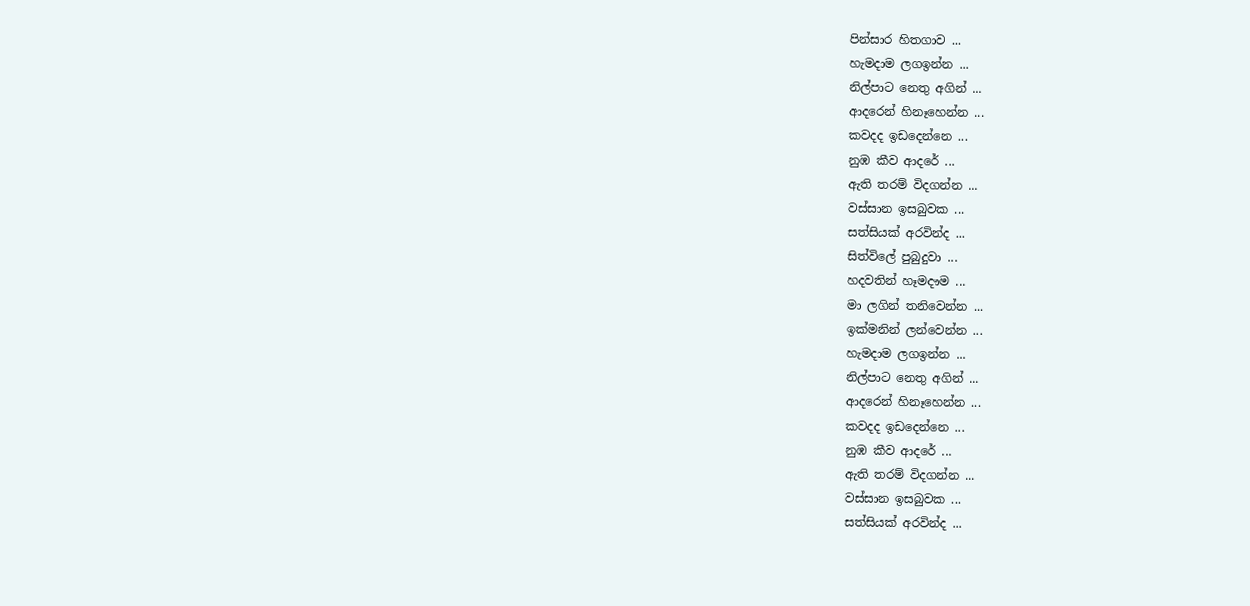පින්සාර හිතගාව ...
හැමදාම ලගඉන්න ...
නිල්පාට නෙතු අගින් ...
ආදරෙන් හිනෑහෙන්න ...
කවදද ඉඩදෙන්නෙ ...
නුඹ කීව ආදරේ ...
ඇති තරම් විදගන්න ...
වස්සාන ඉසබුවක ...
සත්සියක් අරවින්ද ...
සිත්විලේ පුබුදුවා ...
හදවතින් හෑමදෟම ...
මා ලගින් තනිවෙන්න ...
ඉක්මනින් ලන්වෙන්න ...
හැමදාම ලගඉන්න ...
නිල්පාට නෙතු අගින් ...
ආදරෙන් හිනෑහෙන්න ...
කවදද ඉඩදෙන්නෙ ...
නුඹ කීව ආදරේ ...
ඇති තරම් විදගන්න ...
වස්සාන ඉසබුවක ...
සත්සියක් අරවින්ද ...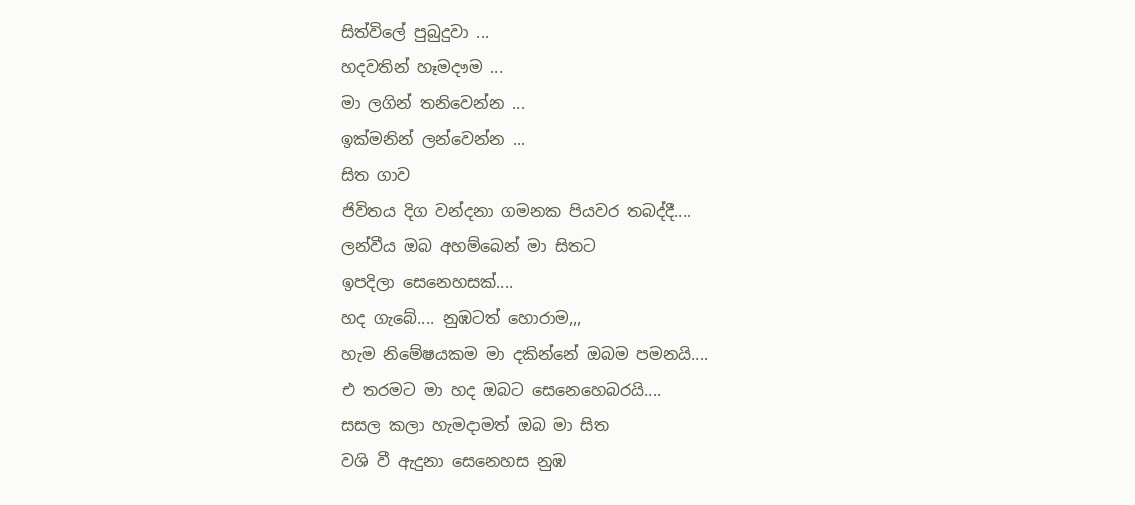සිත්විලේ පුබුදුවා ...
හදවතින් හෑමදෟම ...
මා ලගින් තනිවෙන්න ...
ඉක්මනින් ලන්වෙන්න ...
සිත ගාව
ජිවිතය දිග වන්දනා ගමනක පියවර තබද්දී....
ලන්වීය ඔබ අහම්බෙන් මා සිතට
ඉපදිලා සෙනෙහසක්....
හද ගැබේ.... නුඹටත් හොරාම,,,
හැම නිමේෂයකම මා දකින්නේ ඔබම පමනයි....
එ තරමට මා හද ඔබට සෙනෙහෙබරයි....
සසල කලා හැමදාමත් ඔබ මා සිත
වශි වී ඇදුනා සෙනෙහස නුඹ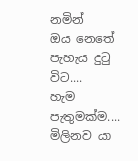නමින්
ඔය නෙතේ පැහැය දුටු විට....
හැම පැතුමක්ම.... මිලිනව යා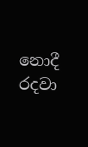නොදී රදවා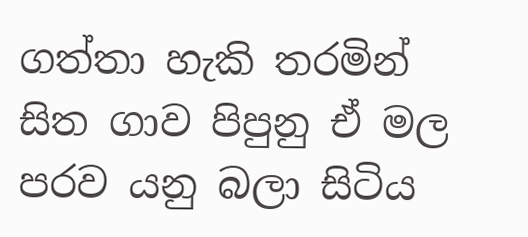ගත්තා හැකි තරමින්
සිත ගාව පිපුනු ඒ මල පරව යනු බලා සිටිය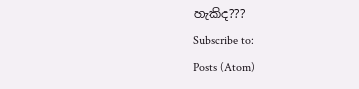හැකිද???
Subscribe to:
Posts (Atom)